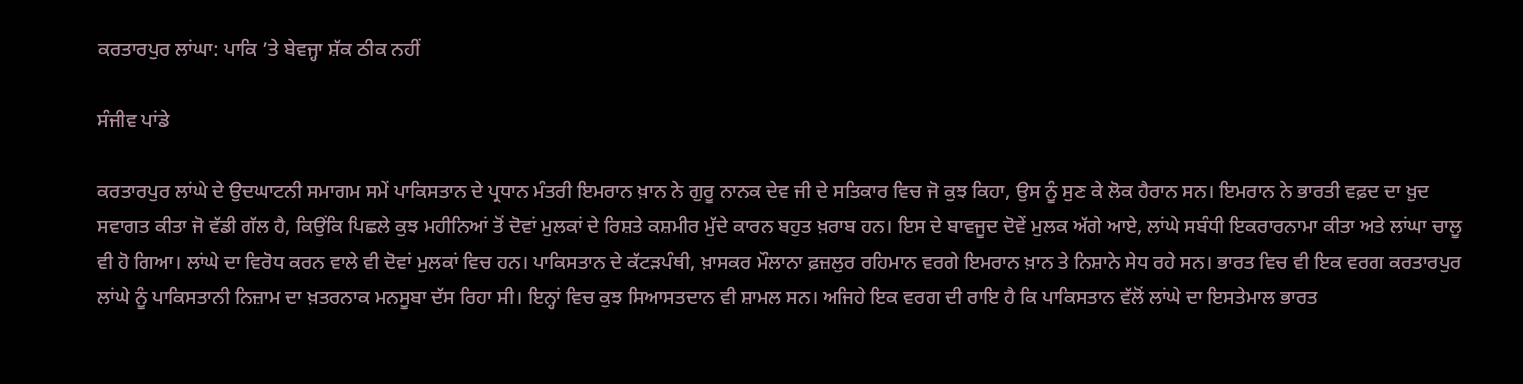ਕਰਤਾਰਪੁਰ ਲਾਂਘਾ: ਪਾਕਿ ’ਤੇ ਬੇਵਜ੍ਹਾ ਸ਼ੱਕ ਠੀਕ ਨਹੀਂ

ਸੰਜੀਵ ਪਾਂਡੇ

ਕਰਤਾਰਪੁਰ ਲਾਂਘੇ ਦੇ ਉਦਘਾਟਨੀ ਸਮਾਗਮ ਸਮੇਂ ਪਾਕਿਸਤਾਨ ਦੇ ਪ੍ਰਧਾਨ ਮੰਤਰੀ ਇਮਰਾਨ ਖ਼ਾਨ ਨੇ ਗੁਰੂ ਨਾਨਕ ਦੇਵ ਜੀ ਦੇ ਸਤਿਕਾਰ ਵਿਚ ਜੋ ਕੁਝ ਕਿਹਾ, ਉਸ ਨੂੰ ਸੁਣ ਕੇ ਲੋਕ ਹੈਰਾਨ ਸਨ। ਇਮਰਾਨ ਨੇ ਭਾਰਤੀ ਵਫ਼ਦ ਦਾ ਖ਼ੁਦ ਸਵਾਗਤ ਕੀਤਾ ਜੋ ਵੱਡੀ ਗੱਲ ਹੈ, ਕਿਉਂਕਿ ਪਿਛਲੇ ਕੁਝ ਮਹੀਨਿਆਂ ਤੋਂ ਦੋਵਾਂ ਮੁਲਕਾਂ ਦੇ ਰਿਸ਼ਤੇ ਕਸ਼ਮੀਰ ਮੁੱਦੇ ਕਾਰਨ ਬਹੁਤ ਖ਼ਰਾਬ ਹਨ। ਇਸ ਦੇ ਬਾਵਜੂਦ ਦੋਵੇਂ ਮੁਲਕ ਅੱਗੇ ਆਏ, ਲਾਂਘੇ ਸਬੰਧੀ ਇਕਰਾਰਨਾਮਾ ਕੀਤਾ ਅਤੇ ਲਾਂਘਾ ਚਾਲੂ ਵੀ ਹੋ ਗਿਆ। ਲਾਂਘੇ ਦਾ ਵਿਰੋਧ ਕਰਨ ਵਾਲੇ ਵੀ ਦੋਵਾਂ ਮੁਲਕਾਂ ਵਿਚ ਹਨ। ਪਾਕਿਸਤਾਨ ਦੇ ਕੱਟੜਪੰਥੀ, ਖ਼ਾਸਕਰ ਮੌਲਾਨਾ ਫ਼ਜ਼ਲੁਰ ਰਹਿਮਾਨ ਵਰਗੇ ਇਮਰਾਨ ਖ਼ਾਨ ਤੇ ਨਿਸ਼ਾਨੇ ਸੇਧ ਰਹੇ ਸਨ। ਭਾਰਤ ਵਿਚ ਵੀ ਇਕ ਵਰਗ ਕਰਤਾਰਪੁਰ ਲਾਂਘੇ ਨੂੰ ਪਾਕਿਸਤਾਨੀ ਨਿਜ਼ਾਮ ਦਾ ਖ਼ਤਰਨਾਕ ਮਨਸੂਬਾ ਦੱਸ ਰਿਹਾ ਸੀ। ਇਨ੍ਹਾਂ ਵਿਚ ਕੁਝ ਸਿਆਸਤਦਾਨ ਵੀ ਸ਼ਾਮਲ ਸਨ। ਅਜਿਹੇ ਇਕ ਵਰਗ ਦੀ ਰਾਇ ਹੈ ਕਿ ਪਾਕਿਸਤਾਨ ਵੱਲੋਂ ਲਾਂਘੇ ਦਾ ਇਸਤੇਮਾਲ ਭਾਰਤ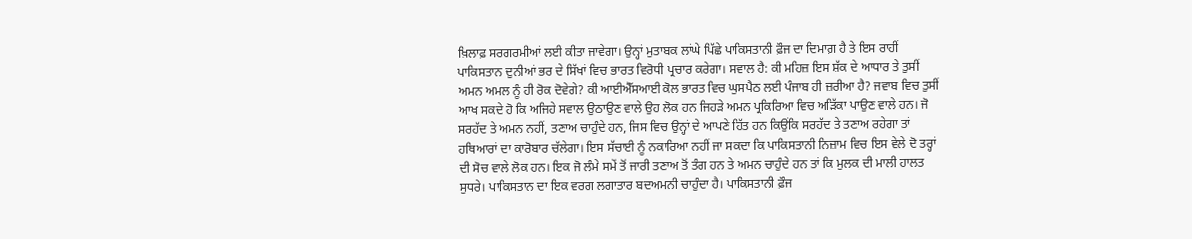ਖ਼ਿਲਾਫ਼ ਸਰਗਰਮੀਆਂ ਲਈ ਕੀਤਾ ਜਾਵੇਗਾ। ਉਨ੍ਹਾਂ ਮੁਤਾਬਕ ਲਾਂਘੇ ਪਿੱਛੇ ਪਾਕਿਸਤਾਨੀ ਫ਼ੌਜ ਦਾ ਦਿਮਾਗ਼ ਹੈ ਤੇ ਇਸ ਰਾਹੀਂ ਪਾਕਿਸਤਾਨ ਦੁਨੀਆਂ ਭਰ ਦੇ ਸਿੱਖਾਂ ਵਿਚ ਭਾਰਤ ਵਿਰੋਧੀ ਪ੍ਰਚਾਰ ਕਰੇਗਾ। ਸਵਾਲ ਹੈ: ਕੀ ਮਹਿਜ਼ ਇਸ ਸ਼ੱਕ ਦੇ ਆਧਾਰ ਤੇ ਤੁਸੀਂ ਅਮਨ ਅਮਲ ਨੂੰ ਹੀ ਰੋਕ ਦੋਵੇਗੇ? ਕੀ ਆਈਐੱਸਆਈ ਕੋਲ ਭਾਰਤ ਵਿਚ ਘੁਸਪੈਠ ਲਈ ਪੰਜਾਬ ਹੀ ਜ਼ਰੀਆ ਹੈ? ਜਵਾਬ ਵਿਚ ਤੁਸੀਂ ਆਖ ਸਕਦੇ ਹੋ ਕਿ ਅਜਿਹੇ ਸਵਾਲ ਉਠਾਉਣ ਵਾਲੇ ਉਹ ਲੋਕ ਹਨ ਜਿਹੜੇ ਅਮਨ ਪ੍ਰਕਿਰਿਆ ਵਿਚ ਅੜਿੱਕਾ ਪਾਉਣ ਵਾਲੇ ਹਨ। ਜੋ ਸਰਹੱਦ ਤੇ ਅਮਨ ਨਹੀਂ, ਤਣਾਅ ਚਾਹੁੰਦੇ ਹਨ, ਜਿਸ ਵਿਚ ਉਨ੍ਹਾਂ ਦੇ ਆਪਣੇ ਹਿੱਤ ਹਨ ਕਿਉਂਕਿ ਸਰਹੱਦ ਤੇ ਤਣਾਅ ਰਹੇਗਾ ਤਾਂ ਹਥਿਆਰਾਂ ਦਾ ਕਾਰੋਬਾਰ ਚੱਲੇਗਾ। ਇਸ ਸੱਚਾਈ ਨੂੰ ਨਕਾਰਿਆ ਨਹੀਂ ਜਾ ਸਕਦਾ ਕਿ ਪਾਕਿਸਤਾਨੀ ਨਿਜ਼ਾਮ ਵਿਚ ਇਸ ਵੇਲੇ ਦੋ ਤਰ੍ਹਾਂ ਦੀ ਸੋਚ ਵਾਲੇ ਲੋਕ ਹਨ। ਇਕ ਜੋ ਲੰਮੇ ਸਮੇਂ ਤੋਂ ਜਾਰੀ ਤਣਾਅ ਤੋਂ ਤੰਗ ਹਨ ਤੇ ਅਮਨ ਚਾਹੁੰਦੇ ਹਨ ਤਾਂ ਕਿ ਮੁਲਕ ਦੀ ਮਾਲੀ ਹਾਲਤ ਸੁਧਰੇ। ਪਾਕਿਸਤਾਨ ਦਾ ਇਕ ਵਰਗ ਲਗਾਤਾਰ ਬਦਅਮਨੀ ਚਾਹੁੰਦਾ ਹੈ। ਪਾਕਿਸਤਾਨੀ ਫ਼ੌਜ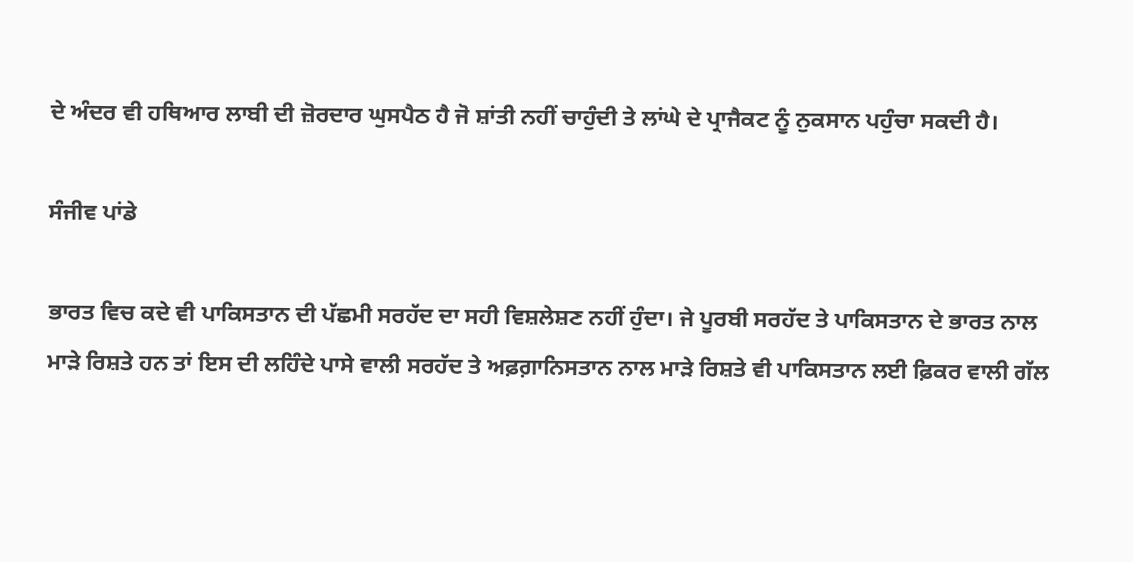ਦੇ ਅੰਦਰ ਵੀ ਹਥਿਆਰ ਲਾਬੀ ਦੀ ਜ਼ੋਰਦਾਰ ਘੁਸਪੈਠ ਹੈ ਜੋ ਸ਼ਾਂਤੀ ਨਹੀਂ ਚਾਹੁੰਦੀ ਤੇ ਲਾਂਘੇ ਦੇ ਪ੍ਰਾਜੈਕਟ ਨੂੰ ਨੁਕਸਾਨ ਪਹੁੰਚਾ ਸਕਦੀ ਹੈ।

ਸੰਜੀਵ ਪਾਂਡੇ

ਭਾਰਤ ਵਿਚ ਕਦੇ ਵੀ ਪਾਕਿਸਤਾਨ ਦੀ ਪੱਛਮੀ ਸਰਹੱਦ ਦਾ ਸਹੀ ਵਿਸ਼ਲੇਸ਼ਣ ਨਹੀਂ ਹੁੰਦਾ। ਜੇ ਪੂਰਬੀ ਸਰਹੱਦ ਤੇ ਪਾਕਿਸਤਾਨ ਦੇ ਭਾਰਤ ਨਾਲ ਮਾੜੇ ਰਿਸ਼ਤੇ ਹਨ ਤਾਂ ਇਸ ਦੀ ਲਹਿੰਦੇ ਪਾਸੇ ਵਾਲੀ ਸਰਹੱਦ ਤੇ ਅਫ਼ਗ਼ਾਨਿਸਤਾਨ ਨਾਲ ਮਾੜੇ ਰਿਸ਼ਤੇ ਵੀ ਪਾਕਿਸਤਾਨ ਲਈ ਫ਼ਿਕਰ ਵਾਲੀ ਗੱਲ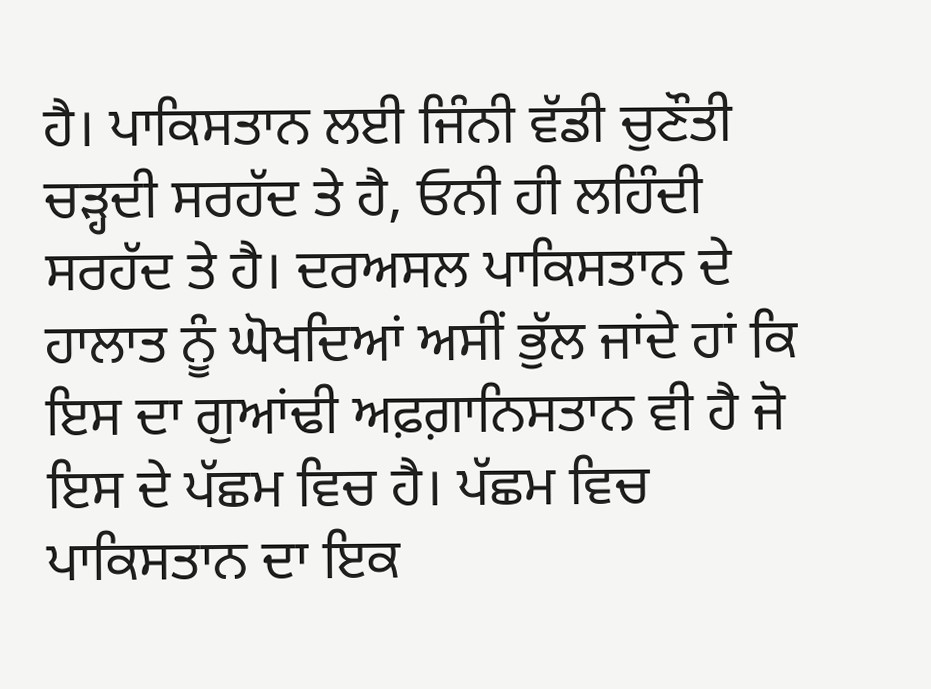ਹੈ। ਪਾਕਿਸਤਾਨ ਲਈ ਜਿੰਨੀ ਵੱਡੀ ਚੁਣੌਤੀ ਚੜ੍ਹਦੀ ਸਰਹੱਦ ਤੇ ਹੈ, ਓਨੀ ਹੀ ਲਹਿੰਦੀ ਸਰਹੱਦ ਤੇ ਹੈ। ਦਰਅਸਲ ਪਾਕਿਸਤਾਨ ਦੇ ਹਾਲਾਤ ਨੂੰ ਘੋਖਦਿਆਂ ਅਸੀਂ ਭੁੱਲ ਜਾਂਦੇ ਹਾਂ ਕਿ ਇਸ ਦਾ ਗੁਆਂਢੀ ਅਫ਼ਗ਼ਾਨਿਸਤਾਨ ਵੀ ਹੈ ਜੋ ਇਸ ਦੇ ਪੱਛਮ ਵਿਚ ਹੈ। ਪੱਛਮ ਵਿਚ ਪਾਕਿਸਤਾਨ ਦਾ ਇਕ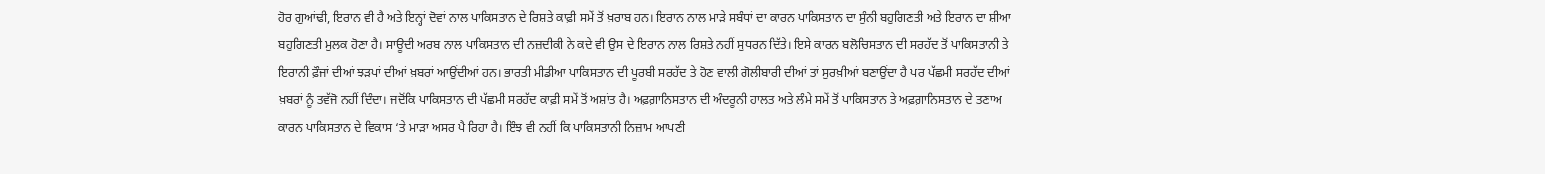ਹੋਰ ਗੁਆਂਢੀ, ਇਰਾਨ ਵੀ ਹੈ ਅਤੇ ਇਨ੍ਹਾਂ ਦੋਵਾਂ ਨਾਲ ਪਾਕਿਸਤਾਨ ਦੇ ਰਿਸ਼ਤੇ ਕਾਫ਼ੀ ਸਮੇਂ ਤੋਂ ਖ਼ਰਾਬ ਹਨ। ਇਰਾਨ ਨਾਲ ਮਾੜੇ ਸਬੰਧਾਂ ਦਾ ਕਾਰਨ ਪਾਕਿਸਤਾਨ ਦਾ ਸੁੰਨੀ ਬਹੁਗਿਣਤੀ ਅਤੇ ਇਰਾਨ ਦਾ ਸ਼ੀਆ ਬਹੁਗਿਣਤੀ ਮੁਲਕ ਹੋਣਾ ਹੈ। ਸਾਊਦੀ ਅਰਬ ਨਾਲ ਪਾਕਿਸਤਾਨ ਦੀ ਨਜ਼ਦੀਕੀ ਨੇ ਕਦੇ ਵੀ ਉਸ ਦੇ ਇਰਾਨ ਨਾਲ ਰਿਸ਼ਤੇ ਨਹੀਂ ਸੁਧਰਨ ਦਿੱਤੇ। ਇਸੇ ਕਾਰਨ ਬਲੋਚਿਸਤਾਨ ਦੀ ਸਰਹੱਦ ਤੋਂ ਪਾਕਿਸਤਾਨੀ ਤੇ ਇਰਾਨੀ ਫ਼ੌਜਾਂ ਦੀਆਂ ਝੜਪਾਂ ਦੀਆਂ ਖ਼ਬਰਾਂ ਆਉਂਦੀਆਂ ਹਨ। ਭਾਰਤੀ ਮੀਡੀਆ ਪਾਕਿਸਤਾਨ ਦੀ ਪੂਰਬੀ ਸਰਹੱਦ ਤੇ ਹੋਣ ਵਾਲੀ ਗੋਲੀਬਾਰੀ ਦੀਆਂ ਤਾਂ ਸੁਰਖ਼ੀਆਂ ਬਣਾਉਂਦਾ ਹੈ ਪਰ ਪੱਛਮੀ ਸਰਹੱਦ ਦੀਆਂ ਖ਼ਬਰਾਂ ਨੂੰ ਤਵੱਜੋ ਨਹੀਂ ਦਿੰਦਾ। ਜਦੋਂਕਿ ਪਾਕਿਸਤਾਨ ਦੀ ਪੱਛਮੀ ਸਰਹੱਦ ਕਾਫ਼ੀ ਸਮੇਂ ਤੋਂ ਅਸ਼ਾਂਤ ਹੈ। ਅਫ਼ਗ਼ਾਨਿਸਤਾਨ ਦੀ ਅੰਦਰੂਨੀ ਹਾਲਤ ਅਤੇ ਲੰਮੇ ਸਮੇਂ ਤੋਂ ਪਾਕਿਸਤਾਨ ਤੇ ਅਫ਼ਗ਼ਾਨਿਸਤਾਨ ਦੇ ਤਣਾਅ ਕਾਰਨ ਪਾਕਿਸਤਾਨ ਦੇ ਵਿਕਾਸ ‘ਤੇ ਮਾੜਾ ਅਸਰ ਪੈ ਰਿਹਾ ਹੈ। ਇੰਝ ਵੀ ਨਹੀਂ ਕਿ ਪਾਕਿਸਤਾਨੀ ਨਿਜ਼ਾਮ ਆਪਣੀ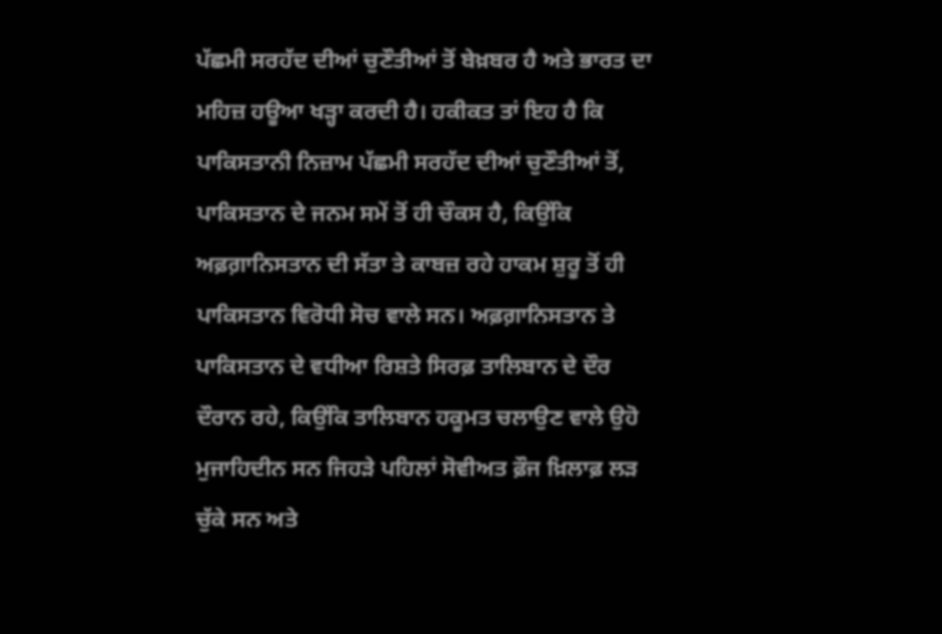ਪੱਛਮੀ ਸਰਹੱਦ ਦੀਆਂ ਚੁਣੌਤੀਆਂ ਤੋਂ ਬੇਖ਼ਬਰ ਹੈ ਅਤੇ ਭਾਰਤ ਦਾ ਮਹਿਜ਼ ਹਊਆ ਖੜ੍ਹਾ ਕਰਦੀ ਹੈ। ਹਕੀਕਤ ਤਾਂ ਇਹ ਹੈ ਕਿ ਪਾਕਿਸਤਾਨੀ ਨਿਜ਼ਾਮ ਪੱਛਮੀ ਸਰਹੱਦ ਦੀਆਂ ਚੁਣੌਤੀਆਂ ਤੋਂ, ਪਾਕਿਸਤਾਨ ਦੇ ਜਨਮ ਸਮੇਂ ਤੋਂ ਹੀ ਚੌਕਸ ਹੈ, ਕਿਉਂਕਿ ਅਫ਼ਗ਼ਾਨਿਸਤਾਨ ਦੀ ਸੱਤਾ ਤੇ ਕਾਬਜ਼ ਰਹੇ ਹਾਕਮ ਸ਼ੁਰੂ ਤੋਂ ਹੀ ਪਾਕਿਸਤਾਨ ਵਿਰੋਧੀ ਸੋਚ ਵਾਲੇ ਸਨ। ਅਫ਼ਗ਼ਾਨਿਸਤਾਨ ਤੇ ਪਾਕਿਸਤਾਨ ਦੇ ਵਧੀਆ ਰਿਸ਼ਤੇ ਸਿਰਫ਼ ਤਾਲਿਬਾਨ ਦੇ ਦੌਰ ਦੌਰਾਨ ਰਹੇ, ਕਿਉਂਕਿ ਤਾਲਿਬਾਨ ਹਕੂਮਤ ਚਲਾਉਣ ਵਾਲੇ ਉਹੋ ਮੁਜਾਹਿਦੀਨ ਸਨ ਜਿਹੜੇ ਪਹਿਲਾਂ ਸੋਵੀਅਤ ਫ਼ੌਜ ਖ਼ਿਲਾਫ਼ ਲੜ ਚੁੱਕੇ ਸਨ ਅਤੇ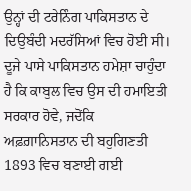ਉਨ੍ਹਾਂ ਦੀ ਟਰੇਨਿੰਗ ਪਾਕਿਸਤਾਨ ਦੇ ਦਿਉਬੰਦੀ ਮਦਰੱਸਿਆਂ ਵਿਚ ਹੋਈ ਸੀ। ਦੂਜੇ ਪਾਸੇ ਪਾਕਿਸਤਾਨ ਹਮੇਸ਼ਾ ਚਾਹੁੰਦਾ ਹੈ ਕਿ ਕਾਬੁਲ ਵਿਚ ਉਸ ਦੀ ਹਮਾਇਤੀ ਸਰਕਾਰ ਹੋਵੇ, ਜਦੋਂਕਿ ਅਫ਼ਗ਼ਾਨਿਸਤਾਨ ਦੀ ਬਹੁਗਿਣਤੀ 1893 ਵਿਚ ਬਣਾਈ ਗਈ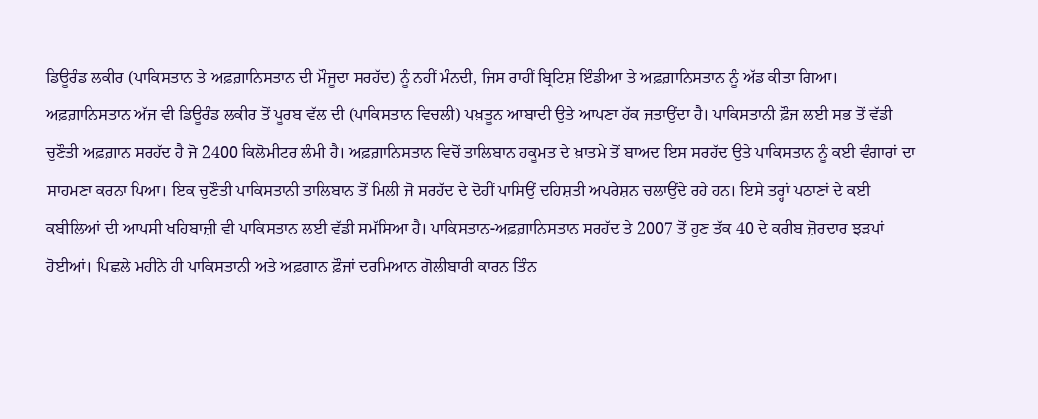ਡਿਊਰੰਡ ਲਕੀਰ (ਪਾਕਿਸਤਾਨ ਤੇ ਅਫ਼ਗ਼ਾਨਿਸਤਾਨ ਦੀ ਮੌਜੂਦਾ ਸਰਹੱਦ) ਨੂੰ ਨਹੀਂ ਮੰਨਦੀ, ਜਿਸ ਰਾਹੀਂ ਬ੍ਰਿਟਿਸ਼ ਇੰਡੀਆ ਤੇ ਅਫ਼ਗ਼ਾਨਿਸਤਾਨ ਨੂੰ ਅੱਡ ਕੀਤਾ ਗਿਆ। ਅਫ਼ਗ਼ਾਨਿਸਤਾਨ ਅੱਜ ਵੀ ਡਿਊਰੰਡ ਲਕੀਰ ਤੋਂ ਪੂਰਬ ਵੱਲ ਦੀ (ਪਾਕਿਸਤਾਨ ਵਿਚਲੀ) ਪਖ਼ਤੂਨ ਆਬਾਦੀ ਉਤੇ ਆਪਣਾ ਹੱਕ ਜਤਾਉਂਦਾ ਹੈ। ਪਾਕਿਸਤਾਨੀ ਫ਼ੌਜ ਲਈ ਸਭ ਤੋਂ ਵੱਡੀ ਚੁਣੌਤੀ ਅਫ਼ਗ਼ਾਨ ਸਰਹੱਦ ਹੈ ਜੋ 2400 ਕਿਲੋਮੀਟਰ ਲੰਮੀ ਹੈ। ਅਫ਼ਗ਼ਾਨਿਸਤਾਨ ਵਿਚੋਂ ਤਾਲਿਬਾਨ ਹਕੂਮਤ ਦੇ ਖ਼ਾਤਮੇ ਤੋਂ ਬਾਅਦ ਇਸ ਸਰਹੱਦ ਉਤੇ ਪਾਕਿਸਤਾਨ ਨੂੰ ਕਈ ਵੰਗਾਰਾਂ ਦਾ ਸਾਹਮਣਾ ਕਰਨਾ ਪਿਆ। ਇਕ ਚੁਣੌਤੀ ਪਾਕਿਸਤਾਨੀ ਤਾਲਿਬਾਨ ਤੋਂ ਮਿਲੀ ਜੋ ਸਰਹੱਦ ਦੇ ਦੋਹੀਂ ਪਾਸਿਉਂ ਦਹਿਸ਼ਤੀ ਅਪਰੇਸ਼ਨ ਚਲਾਉਂਦੇ ਰਹੇ ਹਨ। ਇਸੇ ਤਰ੍ਹਾਂ ਪਠਾਣਾਂ ਦੇ ਕਈ ਕਬੀਲਿਆਂ ਦੀ ਆਪਸੀ ਖਹਿਬਾਜ਼ੀ ਵੀ ਪਾਕਿਸਤਾਨ ਲਈ ਵੱਡੀ ਸਮੱਸਿਆ ਹੈ। ਪਾਕਿਸਤਾਨ-ਅਫ਼ਗ਼ਾਨਿਸਤਾਨ ਸਰਹੱਦ ਤੇ 2007 ਤੋਂ ਹੁਣ ਤੱਕ 40 ਦੇ ਕਰੀਬ ਜ਼ੋਰਦਾਰ ਝੜਪਾਂ ਹੋਈਆਂ। ਪਿਛਲੇ ਮਹੀਨੇ ਹੀ ਪਾਕਿਸਤਾਨੀ ਅਤੇ ਅਫ਼ਗਾਨ ਫ਼ੌਜਾਂ ਦਰਮਿਆਨ ਗੋਲੀਬਾਰੀ ਕਾਰਨ ਤਿੰਨ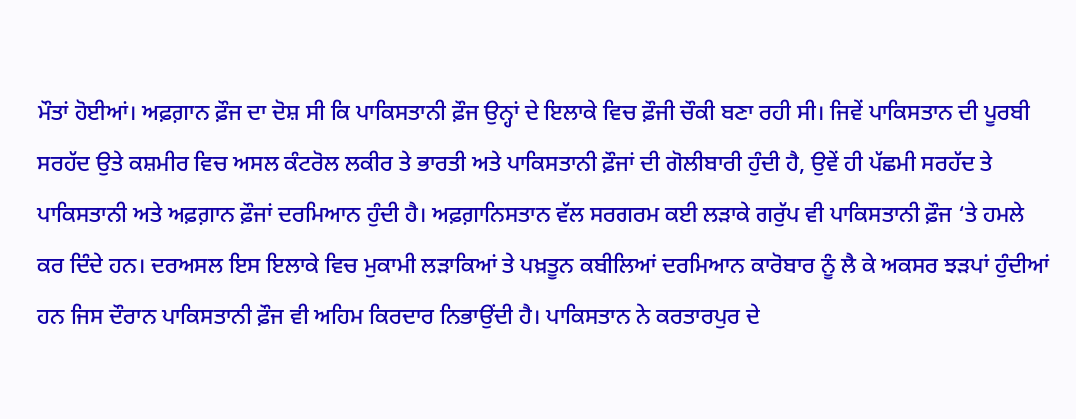ਮੌਤਾਂ ਹੋਈਆਂ। ਅਫ਼ਗ਼ਾਨ ਫ਼ੌਜ ਦਾ ਦੋਸ਼ ਸੀ ਕਿ ਪਾਕਿਸਤਾਨੀ ਫ਼ੌਜ ਉਨ੍ਹਾਂ ਦੇ ਇਲਾਕੇ ਵਿਚ ਫ਼ੌਜੀ ਚੌਕੀ ਬਣਾ ਰਹੀ ਸੀ। ਜਿਵੇਂ ਪਾਕਿਸਤਾਨ ਦੀ ਪੂਰਬੀ ਸਰਹੱਦ ਉਤੇ ਕਸ਼ਮੀਰ ਵਿਚ ਅਸਲ ਕੰਟਰੋਲ ਲਕੀਰ ਤੇ ਭਾਰਤੀ ਅਤੇ ਪਾਕਿਸਤਾਨੀ ਫ਼ੌਜਾਂ ਦੀ ਗੋਲੀਬਾਰੀ ਹੁੰਦੀ ਹੈ, ਉਵੇਂ ਹੀ ਪੱਛਮੀ ਸਰਹੱਦ ਤੇ ਪਾਕਿਸਤਾਨੀ ਅਤੇ ਅਫ਼ਗ਼ਾਨ ਫ਼ੌਜਾਂ ਦਰਮਿਆਨ ਹੁੰਦੀ ਹੈ। ਅਫ਼ਗ਼ਾਨਿਸਤਾਨ ਵੱਲ ਸਰਗਰਮ ਕਈ ਲੜਾਕੇ ਗਰੁੱਪ ਵੀ ਪਾਕਿਸਤਾਨੀ ਫ਼ੌਜ ‘ਤੇ ਹਮਲੇ ਕਰ ਦਿੰਦੇ ਹਨ। ਦਰਅਸਲ ਇਸ ਇਲਾਕੇ ਵਿਚ ਮੁਕਾਮੀ ਲੜਾਕਿਆਂ ਤੇ ਪਖ਼ਤੂਨ ਕਬੀਲਿਆਂ ਦਰਮਿਆਨ ਕਾਰੋਬਾਰ ਨੂੰ ਲੈ ਕੇ ਅਕਸਰ ਝੜਪਾਂ ਹੁੰਦੀਆਂ ਹਨ ਜਿਸ ਦੌਰਾਨ ਪਾਕਿਸਤਾਨੀ ਫ਼ੌਜ ਵੀ ਅਹਿਮ ਕਿਰਦਾਰ ਨਿਭਾਉਂਦੀ ਹੈ। ਪਾਕਿਸਤਾਨ ਨੇ ਕਰਤਾਰਪੁਰ ਦੇ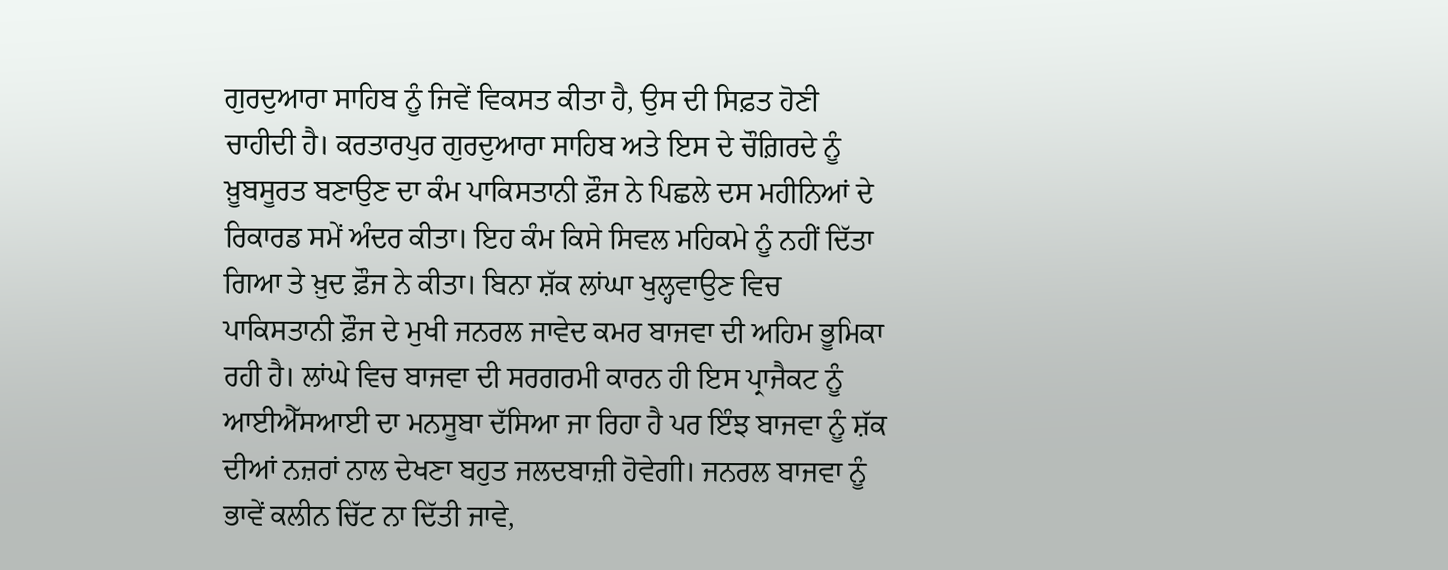ਗੁਰਦੁਆਰਾ ਸਾਹਿਬ ਨੂੰ ਜਿਵੇਂ ਵਿਕਸਤ ਕੀਤਾ ਹੈ, ਉਸ ਦੀ ਸਿਫ਼ਤ ਹੋਣੀ ਚਾਹੀਦੀ ਹੈ। ਕਰਤਾਰਪੁਰ ਗੁਰਦੁਆਰਾ ਸਾਹਿਬ ਅਤੇ ਇਸ ਦੇ ਚੌਗ਼ਿਰਦੇ ਨੂੰ ਖ਼ੂਬਸੂਰਤ ਬਣਾਉਣ ਦਾ ਕੰਮ ਪਾਕਿਸਤਾਨੀ ਫ਼ੌਜ ਨੇ ਪਿਛਲੇ ਦਸ ਮਹੀਨਿਆਂ ਦੇ ਰਿਕਾਰਡ ਸਮੇਂ ਅੰਦਰ ਕੀਤਾ। ਇਹ ਕੰਮ ਕਿਸੇ ਸਿਵਲ ਮਹਿਕਮੇ ਨੂੰ ਨਹੀਂ ਦਿੱਤਾ ਗਿਆ ਤੇ ਖ਼ੁਦ ਫ਼ੌਜ ਨੇ ਕੀਤਾ। ਬਿਨਾ ਸ਼ੱਕ ਲਾਂਘਾ ਖੁਲ੍ਹਵਾਉਣ ਵਿਚ ਪਾਕਿਸਤਾਨੀ ਫ਼ੌਜ ਦੇ ਮੁਖੀ ਜਨਰਲ ਜਾਵੇਦ ਕਮਰ ਬਾਜਵਾ ਦੀ ਅਹਿਮ ਭੂਮਿਕਾ ਰਹੀ ਹੈ। ਲਾਂਘੇ ਵਿਚ ਬਾਜਵਾ ਦੀ ਸਰਗਰਮੀ ਕਾਰਨ ਹੀ ਇਸ ਪ੍ਰਾਜੈਕਟ ਨੂੰ ਆਈਐੱਸਆਈ ਦਾ ਮਨਸੂਬਾ ਦੱਸਿਆ ਜਾ ਰਿਹਾ ਹੈ ਪਰ ਇੰਝ ਬਾਜਵਾ ਨੂੰ ਸ਼ੱਕ ਦੀਆਂ ਨਜ਼ਰਾਂ ਨਾਲ ਦੇਖਣਾ ਬਹੁਤ ਜਲਦਬਾਜ਼ੀ ਹੋਵੇਗੀ। ਜਨਰਲ ਬਾਜਵਾ ਨੂੰ ਭਾਵੇਂ ਕਲੀਨ ਚਿੱਟ ਨਾ ਦਿੱਤੀ ਜਾਵੇ,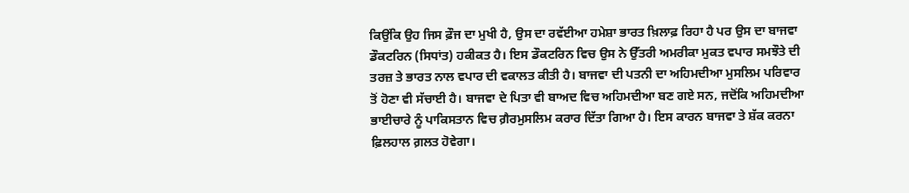ਕਿਉਂਕਿ ਉਹ ਜਿਸ ਫ਼ੌਜ ਦਾ ਮੁਖੀ ਹੈ, ਉਸ ਦਾ ਰਵੱਈਆ ਹਮੇਸ਼ਾ ਭਾਰਤ ਖ਼ਿਲਾਫ਼ ਰਿਹਾ ਹੈ ਪਰ ਉਸ ਦਾ ਬਾਜਵਾ ਡੌਕਟਰਿਨ (ਸਿਧਾਂਤ) ਹਕੀਕਤ ਹੈ। ਇਸ ਡੌਕਟਰਿਨ ਵਿਚ ਉਸ ਨੇ ਉੱਤਰੀ ਅਮਰੀਕਾ ਮੁਕਤ ਵਪਾਰ ਸਮਝੌਤੇ ਦੀ ਤਰਜ਼ ਤੇ ਭਾਰਤ ਨਾਲ ਵਪਾਰ ਦੀ ਵਕਾਲਤ ਕੀਤੀ ਹੈ। ਬਾਜਵਾ ਦੀ ਪਤਨੀ ਦਾ ਅਹਿਮਦੀਆ ਮੁਸਲਿਮ ਪਰਿਵਾਰ ਤੋਂ ਹੋਣਾ ਵੀ ਸੱਚਾਈ ਹੈ। ਬਾਜਵਾ ਦੇ ਪਿਤਾ ਵੀ ਬਾਅਦ ਵਿਚ ਅਹਿਮਦੀਆ ਬਣ ਗਏ ਸਨ, ਜਦੋਂਕਿ ਅਹਿਮਦੀਆ ਭਾਈਚਾਰੇ ਨੂੰ ਪਾਕਿਸਤਾਨ ਵਿਚ ਗ਼ੈਰਮੁਸਲਿਮ ਕਰਾਰ ਦਿੱਤਾ ਗਿਆ ਹੈ। ਇਸ ਕਾਰਨ ਬਾਜਵਾ ਤੇ ਸ਼ੱਕ ਕਰਨਾ ਫ਼ਿਲਹਾਲ ਗ਼ਲਤ ਹੋਵੇਗਾ।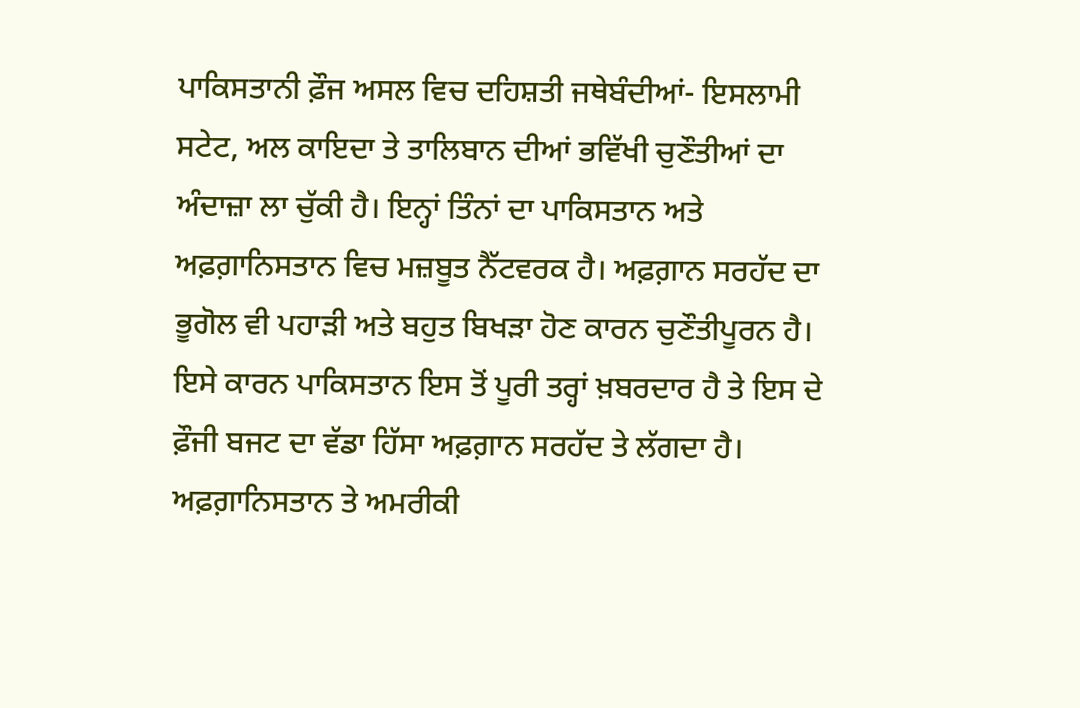ਪਾਕਿਸਤਾਨੀ ਫ਼ੌਜ ਅਸਲ ਵਿਚ ਦਹਿਸ਼ਤੀ ਜਥੇਬੰਦੀਆਂ- ਇਸਲਾਮੀ ਸਟੇਟ, ਅਲ ਕਾਇਦਾ ਤੇ ਤਾਲਿਬਾਨ ਦੀਆਂ ਭਵਿੱਖੀ ਚੁਣੌਤੀਆਂ ਦਾ ਅੰਦਾਜ਼ਾ ਲਾ ਚੁੱਕੀ ਹੈ। ਇਨ੍ਹਾਂ ਤਿੰਨਾਂ ਦਾ ਪਾਕਿਸਤਾਨ ਅਤੇ ਅਫ਼ਗ਼ਾਨਿਸਤਾਨ ਵਿਚ ਮਜ਼ਬੂਤ ਨੈੱਟਵਰਕ ਹੈ। ਅਫ਼ਗ਼ਾਨ ਸਰਹੱਦ ਦਾ ਭੂਗੋਲ ਵੀ ਪਹਾੜੀ ਅਤੇ ਬਹੁਤ ਬਿਖੜਾ ਹੋਣ ਕਾਰਨ ਚੁਣੌਤੀਪੂਰਨ ਹੈ। ਇਸੇ ਕਾਰਨ ਪਾਕਿਸਤਾਨ ਇਸ ਤੋਂ ਪੂਰੀ ਤਰ੍ਹਾਂ ਖ਼ਬਰਦਾਰ ਹੈ ਤੇ ਇਸ ਦੇ ਫ਼ੌਜੀ ਬਜਟ ਦਾ ਵੱਡਾ ਹਿੱਸਾ ਅਫ਼ਗ਼ਾਨ ਸਰਹੱਦ ਤੇ ਲੱਗਦਾ ਹੈ। ਅਫ਼ਗ਼ਾਨਿਸਤਾਨ ਤੇ ਅਮਰੀਕੀ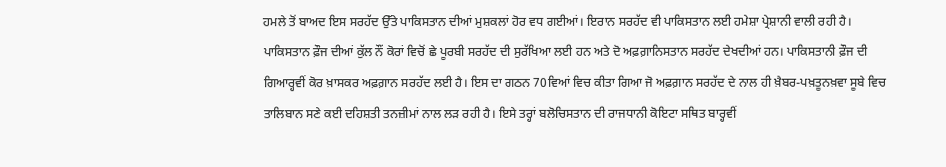ਹਮਲੇ ਤੋਂ ਬਾਅਦ ਇਸ ਸਰਹੱਦ ਉੱਤੇ ਪਾਕਿਸਤਾਨ ਦੀਆਂ ਮੁਸ਼ਕਲਾਂ ਹੋਰ ਵਧ ਗਈਆਂ। ਇਰਾਨ ਸਰਹੱਦ ਵੀ ਪਾਕਿਸਤਾਨ ਲਈ ਹਮੇਸ਼ਾ ਪ੍ਰੇਸ਼ਾਨੀ ਵਾਲੀ ਰਹੀ ਹੈ। ਪਾਕਿਸਤਾਨ ਫ਼ੌਜ ਦੀਆਂ ਕੁੱਲ ਨੌਂ ਕੋਰਾਂ ਵਿਚੋਂ ਛੇ ਪੂਰਬੀ ਸਰਹੱਦ ਦੀ ਸੁਰੱਖਿਆ ਲਈ ਹਨ ਅਤੇ ਦੋ ਅਫ਼ਗ਼ਾਨਿਸਤਾਨ ਸਰਹੱਦ ਦੇਖਦੀਆਂ ਹਨ। ਪਾਕਿਸਤਾਨੀ ਫ਼ੌਜ ਦੀ ਗਿਆਰ੍ਹਵੀਂ ਕੋਰ ਖ਼ਾਸਕਰ ਅਫ਼ਗ਼ਾਨ ਸਰਹੱਦ ਲਈ ਹੈ। ਇਸ ਦਾ ਗਠਨ 70ਵਿਆਂ ਵਿਚ ਕੀਤਾ ਗਿਆ ਜੋ ਅਫ਼ਗ਼ਾਨ ਸਰਹੱਦ ਦੇ ਨਾਲ ਹੀ ਖ਼ੈਬਰ-ਪਖ਼ਤੂਨਖ਼ਵਾ ਸੂਬੇ ਵਿਚ ਤਾਲਿਬਾਨ ਸਣੇ ਕਈ ਦਹਿਸ਼ਤੀ ਤਨਜ਼ੀਮਾਂ ਨਾਲ ਲੜ ਰਹੀ ਹੈ। ਇਸੇ ਤਰ੍ਹਾਂ ਬਲੋਚਿਸਤਾਨ ਦੀ ਰਾਜਧਾਨੀ ਕੋਇਟਾ ਸਥਿਤ ਬਾਰ੍ਹਵੀਂ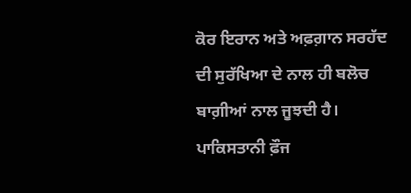ਕੋਰ ਇਰਾਨ ਅਤੇ ਅਫ਼ਗ਼ਾਨ ਸਰਹੱਦ ਦੀ ਸੁਰੱਖਿਆ ਦੇ ਨਾਲ ਹੀ ਬਲੋਚ ਬਾਗ਼ੀਆਂ ਨਾਲ ਜੂਝਦੀ ਹੈ। ਪਾਕਿਸਤਾਨੀ ਫ਼ੌਜ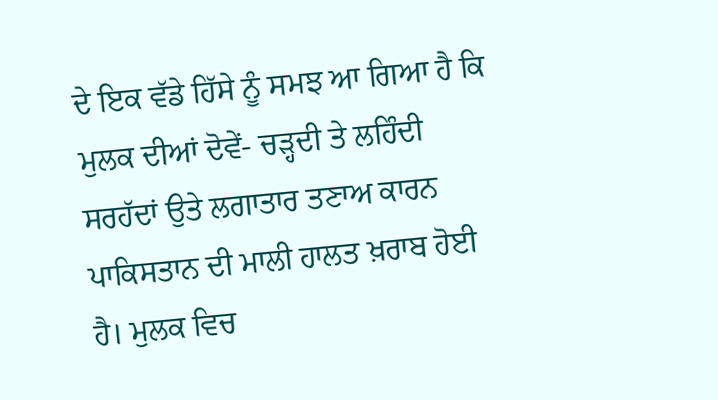ਦੇ ਇਕ ਵੱਡੇ ਹਿੱਸੇ ਨੂੰ ਸਮਝ ਆ ਗਿਆ ਹੈ ਕਿ ਮੁਲਕ ਦੀਆਂ ਦੋਵੇਂ- ਚੜ੍ਹਦੀ ਤੇ ਲਹਿੰਦੀ ਸਰਹੱਦਾਂ ਉਤੇ ਲਗਾਤਾਰ ਤਣਾਅ ਕਾਰਨ ਪਾਕਿਸਤਾਨ ਦੀ ਮਾਲੀ ਹਾਲਤ ਖ਼ਰਾਬ ਹੋਈ ਹੈ। ਮੁਲਕ ਵਿਚ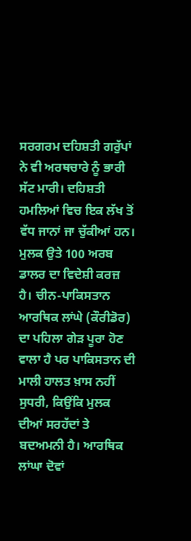ਸਰਗਰਮ ਦਹਿਸ਼ਤੀ ਗਰੁੱਪਾਂ ਨੇ ਵੀ ਅਰਥਚਾਰੇ ਨੂੰ ਭਾਰੀ ਸੱਟ ਮਾਰੀ। ਦਹਿਸ਼ਤੀ ਹਮਲਿਆਂ ਵਿਚ ਇਕ ਲੱਖ ਤੋਂ ਵੱਧ ਜਾਨਾਂ ਜਾ ਚੁੱਕੀਆਂ ਹਨ। ਮੁਲਕ ਉਤੇ 100 ਅਰਬ ਡਾਲਰ ਦਾ ਵਿਦੇਸ਼ੀ ਕਰਜ਼ ਹੈ। ਚੀਨ-ਪਾਕਿਸਤਾਨ ਆਰਥਿਕ ਲਾਂਘੇ (ਕੌਰੀਡੋਰ) ਦਾ ਪਹਿਲਾ ਗੇੜ ਪੂਰਾ ਹੋਣ ਵਾਲਾ ਹੈ ਪਰ ਪਾਕਿਸਤਾਨ ਦੀ ਮਾਲੀ ਹਾਲਤ ਖ਼ਾਸ ਨਹੀਂ ਸੁਧਰੀ, ਕਿਉਂਕਿ ਮੁਲਕ ਦੀਆਂ ਸਰਹੱਦਾਂ ਤੇ ਬਦਅਮਨੀ ਹੈ। ਆਰਥਿਕ ਲਾਂਘਾ ਦੋਵਾਂ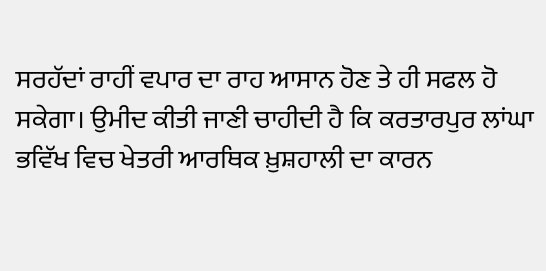ਸਰਹੱਦਾਂ ਰਾਹੀਂ ਵਪਾਰ ਦਾ ਰਾਹ ਆਸਾਨ ਹੋਣ ਤੇ ਹੀ ਸਫਲ ਹੋ ਸਕੇਗਾ। ਉਮੀਦ ਕੀਤੀ ਜਾਣੀ ਚਾਹੀਦੀ ਹੈ ਕਿ ਕਰਤਾਰਪੁਰ ਲਾਂਘਾ ਭਵਿੱਖ ਵਿਚ ਖੇਤਰੀ ਆਰਥਿਕ ਖ਼ੁਸ਼ਹਾਲੀ ਦਾ ਕਾਰਨ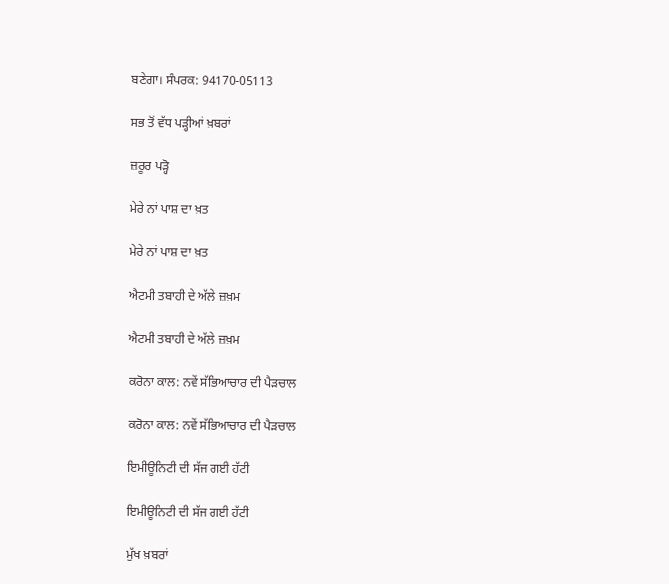ਬਣੇਗਾ। ਸੰਪਰਕ: 94170-05113

ਸਭ ਤੋਂ ਵੱਧ ਪੜ੍ਹੀਆਂ ਖ਼ਬਰਾਂ

ਜ਼ਰੂਰ ਪੜ੍ਹੋ

ਮੇਰੇ ਨਾਂ ਪਾਸ਼ ਦਾ ਖ਼ਤ

ਮੇਰੇ ਨਾਂ ਪਾਸ਼ ਦਾ ਖ਼ਤ

ਐਟਮੀ ਤਬਾਹੀ ਦੇ ਅੱਲੇ ਜ਼ਖ਼ਮ

ਐਟਮੀ ਤਬਾਹੀ ਦੇ ਅੱਲੇ ਜ਼ਖ਼ਮ

ਕਰੋਨਾ ਕਾਲ: ਨਵੇਂ ਸੱਭਿਆਚਾਰ ਦੀ ਪੈੜਚਾਲ

ਕਰੋਨਾ ਕਾਲ: ਨਵੇਂ ਸੱਭਿਆਚਾਰ ਦੀ ਪੈੜਚਾਲ

ਇਮੀਊਨਿਟੀ ਦੀ ਸੱਜ ਗਈ ਹੱਟੀ

ਇਮੀਊਨਿਟੀ ਦੀ ਸੱਜ ਗਈ ਹੱਟੀ

ਮੁੱਖ ਖ਼ਬਰਾਂ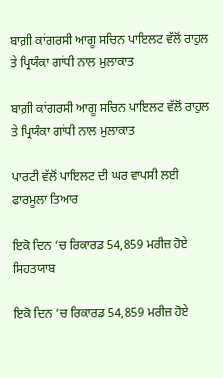ਬਾਗ਼ੀ ਕਾਂਗਰਸੀ ਆਗੂ ਸਚਿਨ ਪਾਇਲਟ ਵੱਲੋਂ ਰਾਹੁਲ ਤੇ ਪ੍ਰਿਯੰਕਾ ਗਾਂਧੀ ਨਾਲ ਮੁਲਾਕਾਤ

ਬਾਗ਼ੀ ਕਾਂਗਰਸੀ ਆਗੂ ਸਚਿਨ ਪਾਇਲਟ ਵੱਲੋਂ ਰਾਹੁਲ ਤੇ ਪ੍ਰਿਯੰਕਾ ਗਾਂਧੀ ਨਾਲ ਮੁਲਾਕਾਤ

ਪਾਰਟੀ ਵੱਲੋਂ ਪਾਇਲਟ ਦੀ ਘਰ ਵਾਪਸੀ ਲਈ ਫਾਰਮੂਲਾ ਤਿਆਰ

ਇਕੋ ਦਿਨ ’ਚ ਰਿਕਾਰਡ 54,859 ਮਰੀਜ਼ ਹੋਏ ਸਿਹਤਯਾਬ

ਇਕੋ ਦਿਨ ’ਚ ਰਿਕਾਰਡ 54,859 ਮਰੀਜ਼ ਹੋਏ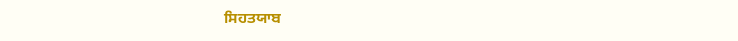ਸਿਹਤਯਾਬ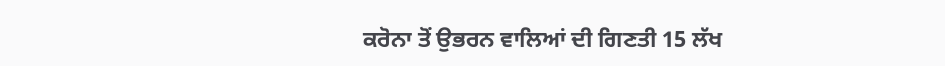ਕਰੋਨਾ ਤੋਂ ਉਭਰਨ ਵਾਲਿਆਂ ਦੀ ਗਿਣਤੀ 15 ਲੱਖ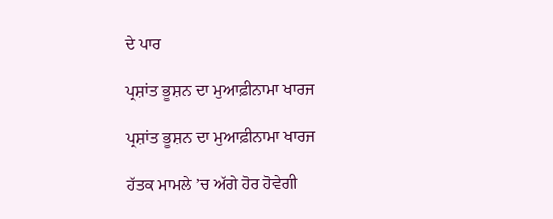ਦੇ ਪਾਰ

ਪ੍ਰਸ਼ਾਂਤ ਭੂਸ਼ਨ ਦਾ ਮੁਆਫ਼ੀਨਾਮਾ ਖਾਰਜ

ਪ੍ਰਸ਼ਾਂਤ ਭੂਸ਼ਨ ਦਾ ਮੁਆਫ਼ੀਨਾਮਾ ਖਾਰਜ

ਹੱਤਕ ਮਾਮਲੇ ’ਚ ਅੱਗੇ ਹੋਰ ਹੋਵੇਗੀ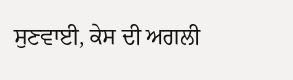ਸੁਣਵਾਈ, ਕੇਸ ਦੀ ਅਗਲੀ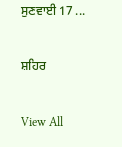ਸੁਣਵਾਈ 17 ...

ਸ਼ਹਿਰ

View All